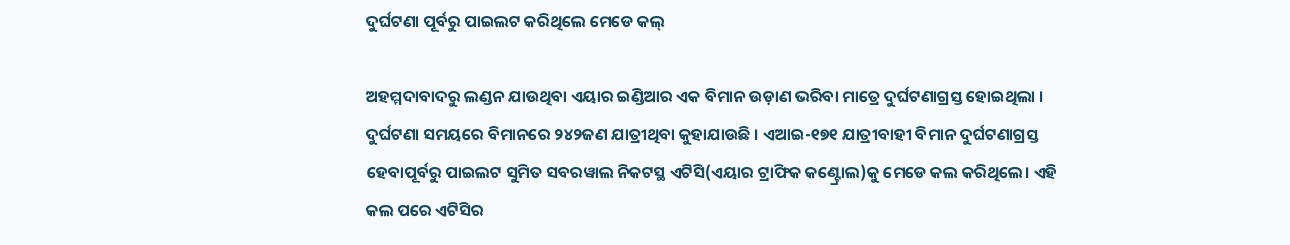ଦୁର୍ଘଟଣା ପୂର୍ବରୁ ପାଇଲଟ କରିଥିଲେ ମେଡେ କଲ୍

ଅହମ୍ମଦାବାଦରୁ ଲଣ୍ଡନ ଯାଉଥିବା ଏୟାର ଇଣ୍ଡିଆର ଏକ ବିମାନ ଉଡ଼ାଣ ଭରିବା ମାତ୍ରେ ଦୁର୍ଘଟଣାଗ୍ରସ୍ତ ହୋଇଥିଲା । ଦୁର୍ଘଟଣା ସମୟରେ ବିମାନରେ ୨୪୨ଜଣ ଯାତ୍ରୀଥିବା କୁହାଯାଉଛି । ଏଆଇ-୧୭୧ ଯାତ୍ରୀବାହୀ ବିମାନ ଦୁର୍ଘଟଣାଗ୍ରସ୍ତ ହେବାପୂର୍ବରୁ ପାଇଲଟ ସୁମିତ ସବରୱାଲ ନିକଟସ୍ଥ ଏଟିସି(ଏୟାର ଟ୍ରାଫିକ କଣ୍ଟ୍ରୋଲ)କୁ ମେଡେ କଲ କରିଥିଲେ। ଏହି କଲ ପରେ ଏଟିସିର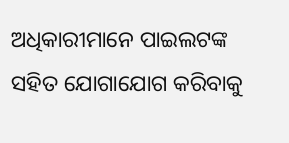ଅଧିକାରୀମାନେ ପାଇଲଟଙ୍କ ସହିତ ଯୋଗାଯୋଗ କରିବାକୁ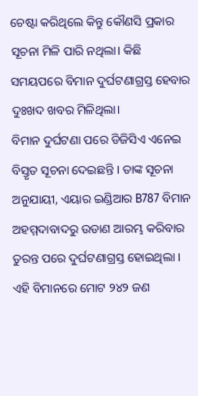ଚେଷ୍ଟା କରିଥିଲେ କିନ୍ତୁ କୌଣସି ପ୍ରକାର ସୂଚନା ମିଳି ପାରି ନଥିଲା। କିଛି ସମୟପରେ ବିମାନ ଦୁର୍ଘଟଣାଗ୍ରସ୍ତ ହେବାର ଦୁଃଖଦ ଖବର ମିଳିଥିଲା।
ବିମାନ ଦୁର୍ଘଟଣା ପରେ ଡିଜିସିଏ ଏନେଇ ବିସ୍ତୃତ ସୂଚନା ଦେଇଛନ୍ତି । ତାଙ୍କ ସୂଚନା ଅନୁଯାୟୀ, ଏୟାର ଇଣ୍ଡିଆର B787 ବିମାନ ଅହମ୍ମଦାବାଦରୁ ଉଡାଣ ଆରମ୍ଭ କରିବାର ତୁରନ୍ତ ପରେ ଦୁର୍ଘଟଣାଗ୍ରସ୍ତ ହୋଇଥିଲା । ଏହି ବିମାନରେ ମୋଟ ୨୪୨ ଜଣ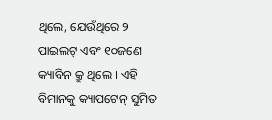ଥିଲେ, ଯେଉଁଥିରେ ୨ ପାଇଲଟ୍ ଏବଂ ୧୦ଜଣେ କ୍ୟାବିନ କ୍ରୁ ଥିଲେ । ଏହି ବିମାନକୁ କ୍ୟାପଟେନ୍ ସୁମିତ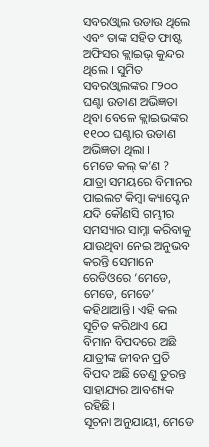ସବରଓ୍ୱାଲ ଉଡାଉ ଥିଲେ ଏବଂ ତାଙ୍କ ସହିତ ଫାଷ୍ଟ ଅଫିସର କ୍ଲାଇଭ୍ କୁନ୍ଦର ଥିଲେ । ସୁମିତ ସବରଓ୍ୱାଲଙ୍କର ୮୨୦୦ ଘଣ୍ଟା ଉଡାଣ ଅଭିଜ୍ଞତା ଥିବା ବେଳେ କ୍ଲାଇଭଙ୍କର ୧୧୦୦ ଘଣ୍ଟାର ଉଡାଣ ଅଭିଜ୍ଞତା ଥିଲା ।
ମେଡେ କଲ୍ କ’ଣ ?
ଯାତ୍ରା ସମୟରେ ବିମାନର ପାଇଲଟ କିମ୍ବା କ୍ୟାପ୍ଟେନ ଯଦି କୌଣସି ଗମ୍ଭୀର ସମସ୍ୟାର ସାମ୍ନା କରିବାକୁ ଯାଉଥିବା ନେଇ ଅନୁଭବ କରନ୍ତି ସେମାନେ ରେଡିଓରେ ‘ମେଡେ, ମେଡେ, ମେଡେ’ କହିଥାଆନ୍ତି। ଏହି କଲ ସୂଚିତ କରିଥାଏ ଯେ ବିମାନ ବିପଦରେ ଅଛି ଯାତ୍ରୀଙ୍କ ଜୀବନ ପ୍ରତି ବିପଦ ଅଛି ତେଣୁ ତୁରନ୍ତ ସାହାଯ୍ୟର ଆବଶ୍ୟକ ରହିଛି।
ସୂଚନା ଅନୁଯାୟୀ, ମେଡେ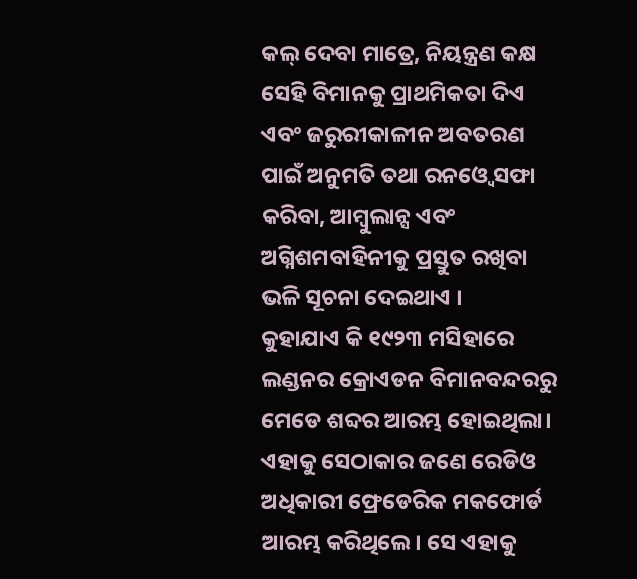କଲ୍ ଦେବା ମାତ୍ରେ, ନିୟନ୍ତ୍ରଣ କକ୍ଷ ସେହି ବିମାନକୁ ପ୍ରାଥମିକତା ଦିଏ ଏବଂ ଜରୁରୀକାଳୀନ ଅବତରଣ ପାଇଁ ଅନୁମତି ତଥା ରନଓ୍ୱେ ସଫା କରିବା, ଆମ୍ୱୁଲାନ୍ସ ଏବଂ ଅଗ୍ନିଶମବାହିନୀକୁ ପ୍ରସ୍ତୁତ ରଖିବା ଭଳି ସୂଚନା ଦେଇଥାଏ ।
କୁହାଯାଏ କି ୧୯୨୩ ମସିହାରେ ଲଣ୍ଡନର କ୍ରୋଏଡନ ବିମାନବନ୍ଦରରୁ ମେଡେ ଶବ୍ଦର ଆରମ୍ଭ ହୋଇଥିଲା। ଏହାକୁ ସେଠାକାର ଜଣେ ରେଡିଓ ଅଧିକାରୀ ଫ୍ରେଡେରିକ ମକଫୋର୍ଡ ଆରମ୍ଭ କରିଥିଲେ। ସେ ଏହାକୁ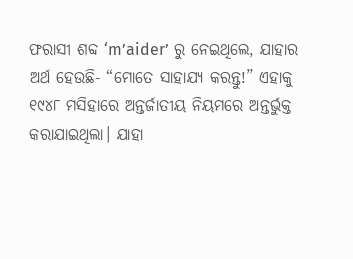ଫରାସୀ ଶବ୍ଦ ‘m’aider’ ରୁ ନେଇଥିଲେ, ଯାହାର ଅର୍ଥ ହେଉଛି- “ମୋତେ ସାହାଯ୍ୟ କରନ୍ତୁ!” ଏହାକୁ ୧୯୪୮ ମସିହାରେ ଅନ୍ତର୍ଜାତୀୟ ନିୟମରେ ଅନ୍ତର୍ଭୁକ୍ତ କରାଯାଇଥିଲା। ଯାହା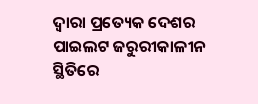ଦ୍ୱାରା ପ୍ରତ୍ୟେକ ଦେଶର ପାଇଲଟ ଜରୁରୀକାଳୀନ ସ୍ଥିତିରେ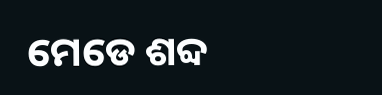ମେଡେ ଶବ୍ଦ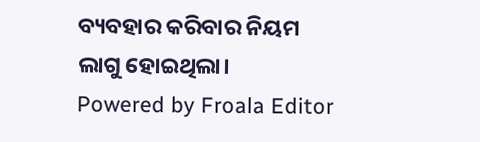ବ୍ୟବହାର କରିବାର ନିୟମ ଲାଗୁ ହୋଇଥିଲା।
Powered by Froala Editor